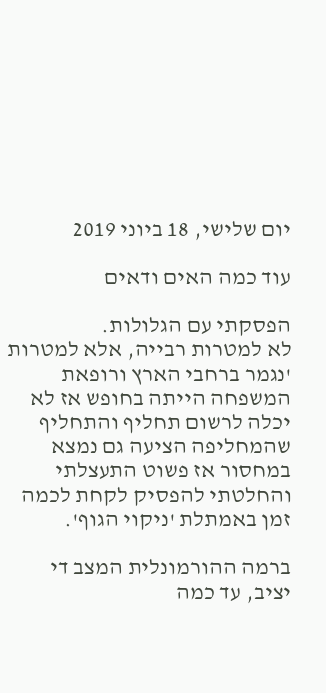יום שלישי, 18 ביוני 2019

עוד כמה האים ודאים

הפסקתי עם הגלולות.
לא למטרות רבייה, אלא למטרות 'נגמר ברחבי הארץ ורופאת המשפחה הייתה בחופש אז לא יכלה לרשום תחליף והתחליף שהמחליפה הציעה גם נמצא במחסור אז פשוט התעצלתי והחלטתי להפסיק לקחת לכמה זמן באמתלת 'ניקוי הגוף'.

ברמה ההורמונלית המצב די יציב, עד כמה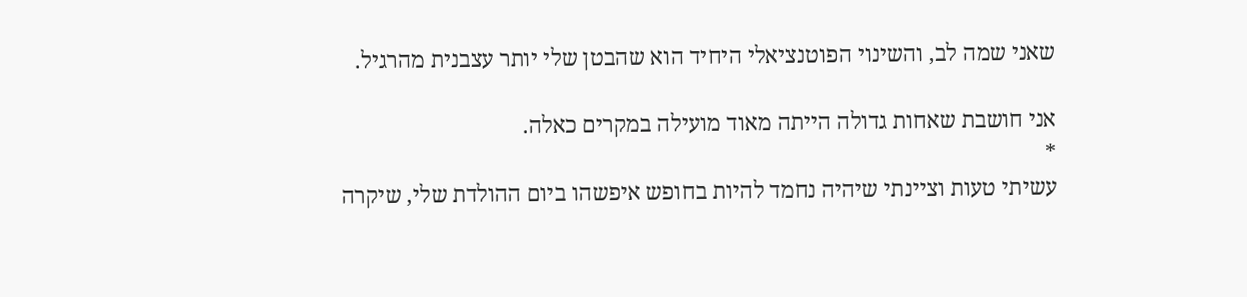שאני שמה לב, והשינוי הפוטנציאלי היחיד הוא שהבטן שלי יותר עצבנית מהרגיל.

אני חושבת שאחות גדולה הייתה מאוד מועילה במקרים כאלה.
*
עשיתי טעות וציינתי שיהיה נחמד להיות בחופש איפשהו ביום ההולדת שלי, שיקרה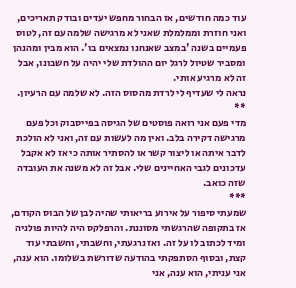עוד כמה חודשים, אז הבחור מחפש יעדים ובודק תאריכים, ואני חוזרת וממלמלת שאני לא מרגישה שלמה עם זה, לטוס פעמיים בשנה 'במצב שאנחנו נמצאים בו'. הוא מבין ומהנהן ומסביר שטיול לרגל יום ההולדת שלי יהיה על חשבונו, אבל זה לא מרגיע אותי.
נראה לי שעדיף לי לרדת מהסוס הזה. לא שלמה עם הרעיון.
**
מדי פעם אני רואה פוסטים של הגיסה בפייסבוק וכל פעם מרגישה דקירה בלב. ואין מה לעשות עם זה, ואני לא הולכת לדבר איתה או ליצור קשר או להסתיר אותה כי אז לא אקבל עדכונים לגבי האחיינים שלי. אבל זה לא משנה את העובדה שזה כואב.
***
שמעתי סיפור על אירוע בריאותי שהיה לבן של הבוס הקודם, אז בתקופה שהרגשתי מסוננת. והרפלקס היה להיות פולניה ומיד לכתוב לו על זה. ואז נרגעתי, וחשבתי, וחשבתי עוד קצת, ובסוף הסתפקתי בהודעה שדורשת בשלומו. הוא ענה, אני עניתי, הוא ענה, אני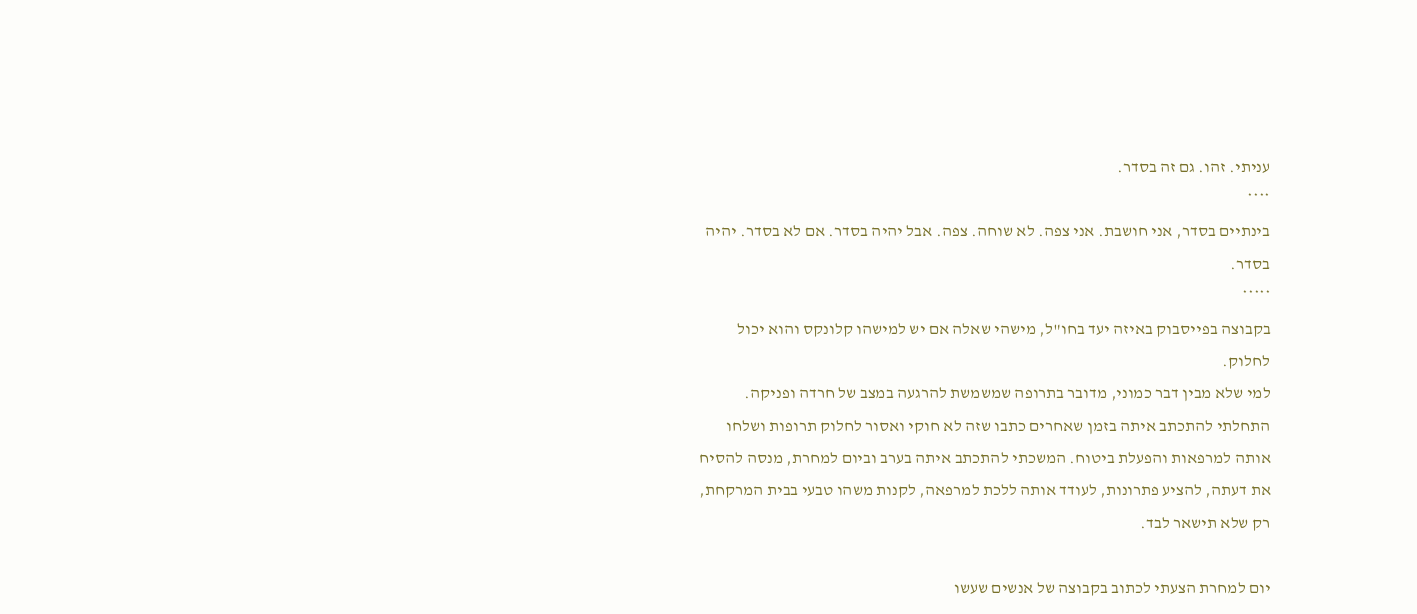עניתי. זהו. גם זה בסדר.
****
בינתיים בסדר, אני חושבת. אני צפה. לא שוחה. צפה. אבל יהיה בסדר. אם לא בסדר. יהיה בסדר.
*****
בקבוצה בפייסבוק באיזה יעד בחו"ל, מישהי שאלה אם יש למישהו קלונקס והוא יכול לחלוק.
למי שלא מבין דבר כמוני, מדובר בתרופה שמשמשת להרגעה במצב של חרדה ופניקה. התחלתי להתכתב איתה בזמן שאחרים כתבו שזה לא חוקי ואסור לחלוק תרופות ושלחו אותה למרפאות והפעלת ביטוח. המשכתי להתכתב איתה בערב וביום למחרת, מנסה להסיח את דעתה, להציע פתרונות, לעודד אותה ללכת למרפאה, לקנות משהו טבעי בבית המרקחת, רק שלא תישאר לבד.

יום למחרת הצעתי לכתוב בקבוצה של אנשים שעשו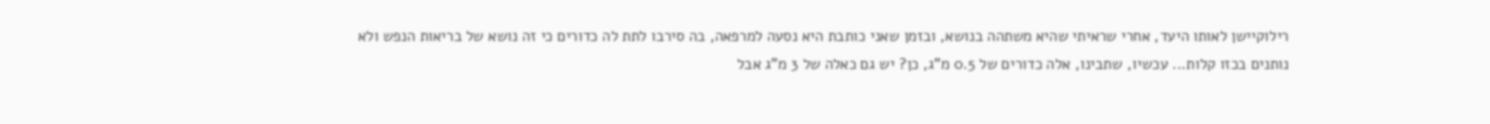רילוקיישן לאותו היעד, אחרי שראיתי שהיא משתהה בנושא, ובזמן שאני כותבת היא נסעה למרפאה, בה סירבו לתת לה כדורים כי זה נושא של בריאות הנפש ולא נותנים בכזו קלות... עכשיו, שתבינו, אלה כדורים של 0.5 מ"ג, כן? יש גם כאלה של 3 מ"ג אבל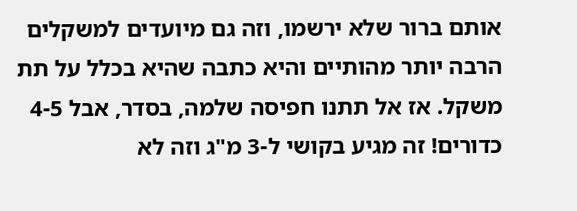אותם ברור שלא ירשמו, וזה גם מיועדים למשקלים הרבה יותר מהותיים והיא כתבה שהיא בכלל על תת משקל. אז אל תתנו חפיסה שלמה, בסדר, אבל 4-5 כדורים! זה מגיע בקושי ל-3 מ"ג וזה לא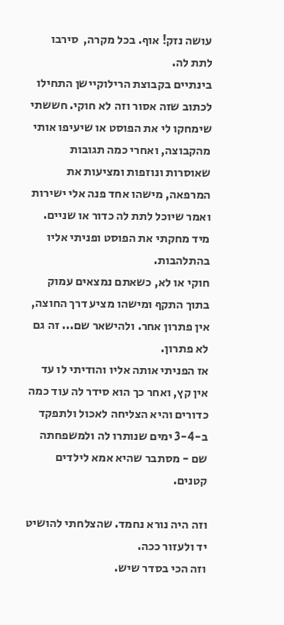עושה נזק! אוף. בכל מקרה,  סירבו לתת לה.
בינתיים בקבוצת הרילוקיישן התחילו לכתוב שזה אסור וזה לא חוקי. חששתי שימחקו לי את הפוסט או שיעיפו אותי מהקבוצה, ואחרי כמה תגובות שאוסרות ונוזפות ומציעות את המרפאה, מישהו אחד פנה אלי ישירות ואמר שיוכל לתת לה כדור או שניים. מיד מחקתי את הפוסט ופניתי אליו בהתלהבות.
חוקי או לא, כשאתם נמצאים עמוק בתוך התקף ומישהו מציע דרך החוצה, אין פתרון אחר. ולהישאר שם... זה גם לא פתרון.
אז הפניתי אותה אליו והודיתי לו עד אין קץ, ואחר כך הוא סידר לה עוד כמה כדורים והיא הצליחה לאכול ולתפקד ב-3-4 ימים שנותרו לה ולמשפחתה שם - מסתבר שהיא אמא לילדים קטנים.

וזה היה נורא נחמד. שהצלחתי להושיט יד ולעזור ככה.
וזה הכי בסדר שיש.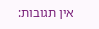אין תגובות: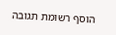הוסף רשומת תגובה